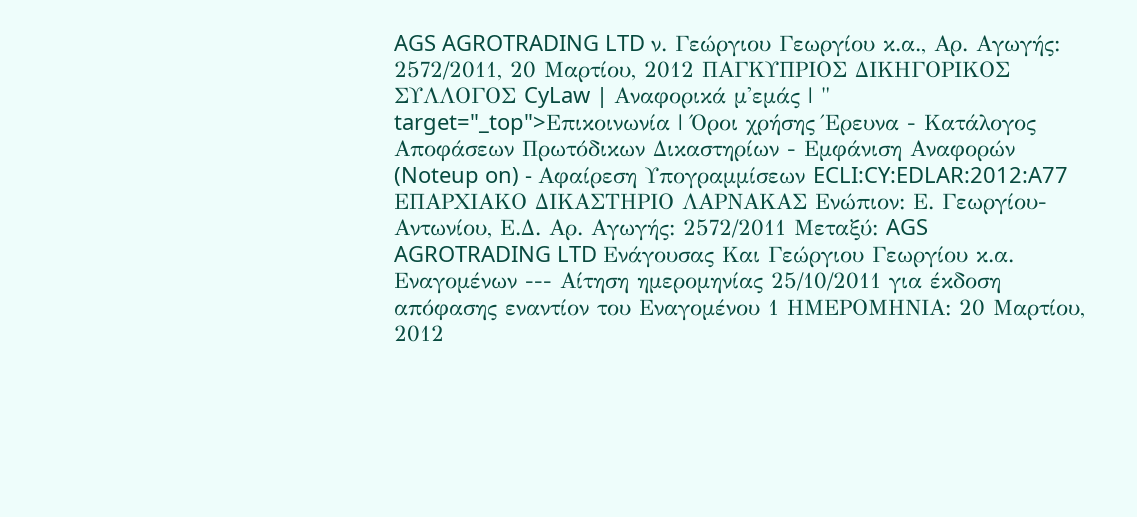AGS AGROTRADING LTD ν. Γεώργιου Γεωργίου κ.α., Αρ. Αγωγής: 2572/2011, 20 Μαρτίου, 2012 ΠΑΓΚΥΠΡΙΟΣ ΔΙΚΗΓΟΡΙΚΟΣ ΣΥΛΛΟΓΟΣ CyLaw | Αναφορικά μ'εμάς | " target="_top">Επικοινωνία | Όροι χρήσης Έρευνα - Κατάλογος Αποφάσεων Πρωτόδικων Δικαστηρίων - Εμφάνιση Αναφορών (Noteup on) - Αφαίρεση Υπογραμμίσεων ECLI:CY:EDLAR:2012:A77 ΕΠΑΡΧΙΑΚΟ ΔΙΚΑΣΤΗΡΙΟ ΛΑΡΝΑΚΑΣ Ενώπιον: Ε. Γεωργίου-Αντωνίου, Ε.Δ. Αρ. Αγωγής: 2572/2011 Μεταξύ: AGS AGROTRADING LTD Ενάγουσας Και Γεώργιου Γεωργίου κ.α. Εναγομένων --- Αίτηση ημερομηνίας 25/10/2011 για έκδοση απόφασης εναντίον του Εναγομένου 1 ΗΜΕΡΟΜΗΝΙΑ: 20 Μαρτίου, 2012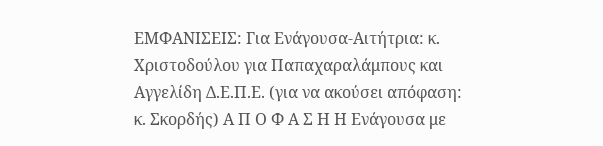ΕΜΦΑΝΙΣΕΙΣ: Για Ενάγουσα-Αιτήτρια: κ. Χριστοδούλου για Παπαχαραλάμπους και Αγγελίδη Δ.Ε.Π.Ε. (για να ακούσει απόφαση: κ. Σκορδής) Α Π Ο Φ Α Σ Η Η Ενάγουσα με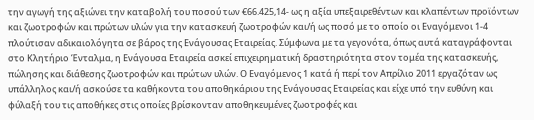την αγωγή της αξιώνει την καταβολή του ποσού των €66.425,14- ως η αξία υπεξαιρεθέντων και κλαπέντων προϊόντων και ζωοτροφών και πρώτων υλών για την κατασκευή ζωοτροφών και/ή ως ποσό με το οποίο οι Εναγόμενοι 1-4 πλούτισαν αδικαιολόγητα σε βάρος της Ενάγουσας Εταιρείας. Σύμφωνα με τα γεγονότα, όπως αυτά καταγράφονται στο Κλητήριο Ένταλμα, η Ενάγουσα Εταιρεία ασκεί επιχειρηματική δραστηριότητα στον τομέα της κατασκευής, πώλησης και διάθεσης ζωοτροφών και πρώτων υλών. Ο Εναγόμενος 1 κατά ή περί τον Απρίλιο 2011 εργαζόταν ως υπάλληλος και/ή ασκούσε τα καθήκοντα του αποθηκάριου της Ενάγουσας Εταιρείας και είχε υπό την ευθύνη και φύλαξή του τις αποθήκες στις οποίες βρίσκονταν αποθηκευμένες ζωοτροφές και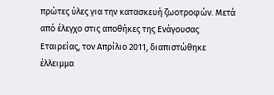πρώτες ύλες για την κατασκευή ζωοτροφών. Μετά από έλεγχο στις αποθήκες της Ενάγουσας Εταιρείας, τον Απρίλιο 2011, διαπιστώθηκε έλλειμμα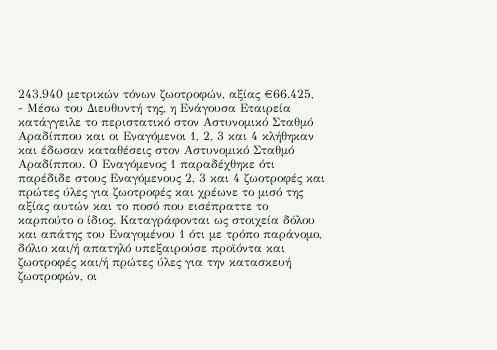243.940 μετρικών τόνων ζωοτροφών, αξίας €66.425,
- Μέσω του Διευθυντή της, η Ενάγουσα Εταιρεία κατάγγειλε το περιστατικό στον Αστυνομικό Σταθμό Αραδίππου και οι Εναγόμενοι 1, 2, 3 και 4 κλήθηκαν και έδωσαν καταθέσεις στον Αστυνομικό Σταθμό Αραδίππου. Ο Εναγόμενος 1 παραδέχθηκε ότι παρέδιδε στους Εναγόμενους 2, 3 και 4 ζωοτροφές και πρώτες ύλες για ζωοτροφές και χρέωνε το μισό της αξίας αυτών και το ποσό που εισέπραττε το καρπούτο ο ίδιος. Καταγράφονται ως στοιχεία δόλου και απάτης του Εναγομένου 1 ότι με τρόπο παράνομο, δόλιο και/ή απατηλό υπεξαιρούσε προϊόντα και ζωοτροφές και/ή πρώτες ύλες για την κατασκευή ζωοτροφών, οι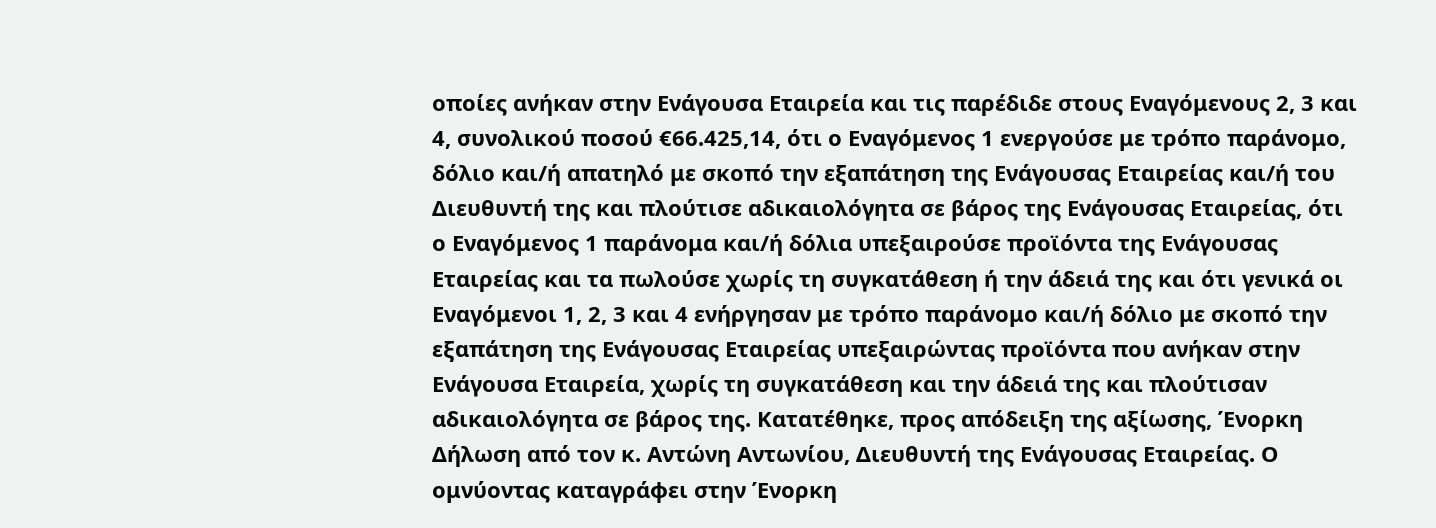οποίες ανήκαν στην Ενάγουσα Εταιρεία και τις παρέδιδε στους Εναγόμενους 2, 3 και 4, συνολικού ποσού €66.425,14, ότι ο Εναγόμενος 1 ενεργούσε με τρόπο παράνομο, δόλιο και/ή απατηλό με σκοπό την εξαπάτηση της Ενάγουσας Εταιρείας και/ή του Διευθυντή της και πλούτισε αδικαιολόγητα σε βάρος της Ενάγουσας Εταιρείας, ότι ο Εναγόμενος 1 παράνομα και/ή δόλια υπεξαιρούσε προϊόντα της Ενάγουσας Εταιρείας και τα πωλούσε χωρίς τη συγκατάθεση ή την άδειά της και ότι γενικά οι Εναγόμενοι 1, 2, 3 και 4 ενήργησαν με τρόπο παράνομο και/ή δόλιο με σκοπό την εξαπάτηση της Ενάγουσας Εταιρείας υπεξαιρώντας προϊόντα που ανήκαν στην Ενάγουσα Εταιρεία, χωρίς τη συγκατάθεση και την άδειά της και πλούτισαν αδικαιολόγητα σε βάρος της. Κατατέθηκε, προς απόδειξη της αξίωσης, Ένορκη Δήλωση από τον κ. Αντώνη Αντωνίου, Διευθυντή της Ενάγουσας Εταιρείας. Ο ομνύοντας καταγράφει στην Ένορκη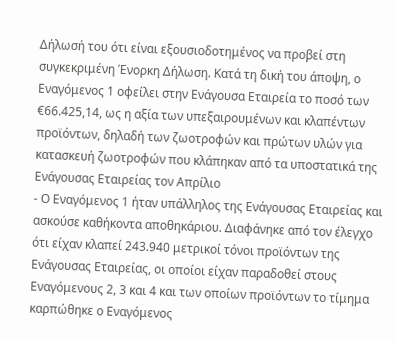Δήλωσή του ότι είναι εξουσιοδοτημένος να προβεί στη συγκεκριμένη Ένορκη Δήλωση. Κατά τη δική του άποψη, ο Εναγόμενος 1 οφείλει στην Ενάγουσα Εταιρεία το ποσό των €66.425,14, ως η αξία των υπεξαιρουμένων και κλαπέντων προϊόντων, δηλαδή των ζωοτροφών και πρώτων υλών για κατασκευή ζωοτροφών που κλάπηκαν από τα υποστατικά της Ενάγουσας Εταιρείας τον Απρίλιο
- Ο Εναγόμενος 1 ήταν υπάλληλος της Ενάγουσας Εταιρείας και ασκούσε καθήκοντα αποθηκάριου. Διαφάνηκε από τον έλεγχο ότι είχαν κλαπεί 243.940 μετρικοί τόνοι προϊόντων της Ενάγουσας Εταιρείας, οι οποίοι είχαν παραδοθεί στους Εναγόμενους 2, 3 και 4 και των οποίων προϊόντων το τίμημα καρπώθηκε ο Εναγόμενος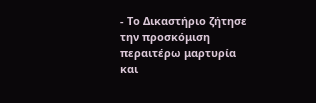- Το Δικαστήριο ζήτησε την προσκόμιση περαιτέρω μαρτυρία και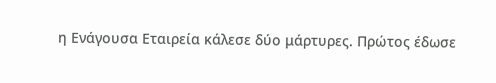η Ενάγουσα Εταιρεία κάλεσε δύο μάρτυρες. Πρώτος έδωσε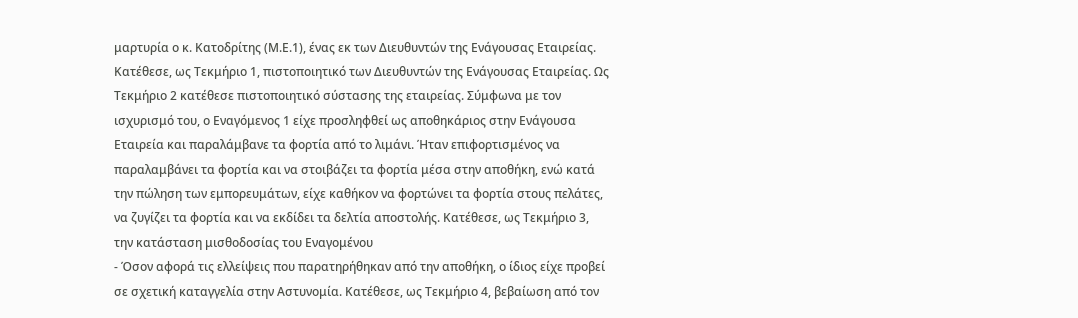μαρτυρία ο κ. Κατοδρίτης (Μ.Ε.1), ένας εκ των Διευθυντών της Ενάγουσας Εταιρείας. Κατέθεσε, ως Τεκμήριο 1, πιστοποιητικό των Διευθυντών της Ενάγουσας Εταιρείας. Ως Τεκμήριο 2 κατέθεσε πιστοποιητικό σύστασης της εταιρείας. Σύμφωνα με τον ισχυρισμό του, ο Εναγόμενος 1 είχε προσληφθεί ως αποθηκάριος στην Ενάγουσα Εταιρεία και παραλάμβανε τα φορτία από το λιμάνι. Ήταν επιφορτισμένος να παραλαμβάνει τα φορτία και να στοιβάζει τα φορτία μέσα στην αποθήκη, ενώ κατά την πώληση των εμπορευμάτων, είχε καθήκον να φορτώνει τα φορτία στους πελάτες, να ζυγίζει τα φορτία και να εκδίδει τα δελτία αποστολής. Κατέθεσε, ως Τεκμήριο 3, την κατάσταση μισθοδοσίας του Εναγομένου
- Όσον αφορά τις ελλείψεις που παρατηρήθηκαν από την αποθήκη, ο ίδιος είχε προβεί σε σχετική καταγγελία στην Αστυνομία. Κατέθεσε, ως Τεκμήριο 4, βεβαίωση από τον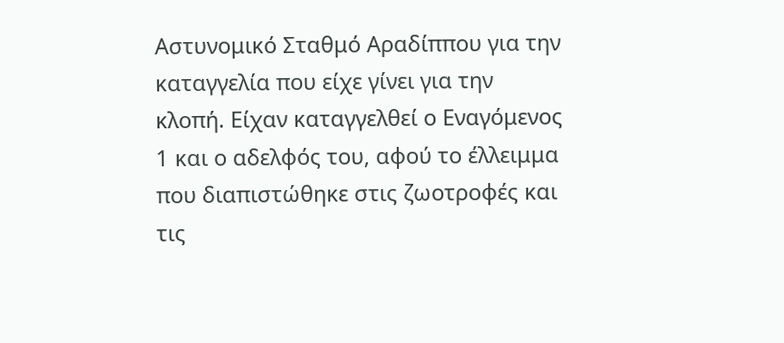Αστυνομικό Σταθμό Αραδίππου για την καταγγελία που είχε γίνει για την κλοπή. Είχαν καταγγελθεί ο Εναγόμενος 1 και ο αδελφός του, αφού το έλλειμμα που διαπιστώθηκε στις ζωοτροφές και τις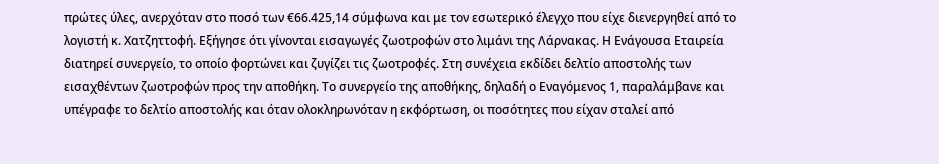πρώτες ύλες, ανερχόταν στο ποσό των €66.425,14 σύμφωνα και με τον εσωτερικό έλεγχο που είχε διενεργηθεί από το λογιστή κ. Χατζηττοφή. Εξήγησε ότι γίνονται εισαγωγές ζωοτροφών στο λιμάνι της Λάρνακας. Η Ενάγουσα Εταιρεία διατηρεί συνεργείο, το οποίο φορτώνει και ζυγίζει τις ζωοτροφές. Στη συνέχεια εκδίδει δελτίο αποστολής των εισαχθέντων ζωοτροφών προς την αποθήκη. Το συνεργείο της αποθήκης, δηλαδή ο Εναγόμενος 1, παραλάμβανε και υπέγραφε το δελτίο αποστολής και όταν ολοκληρωνόταν η εκφόρτωση, οι ποσότητες που είχαν σταλεί από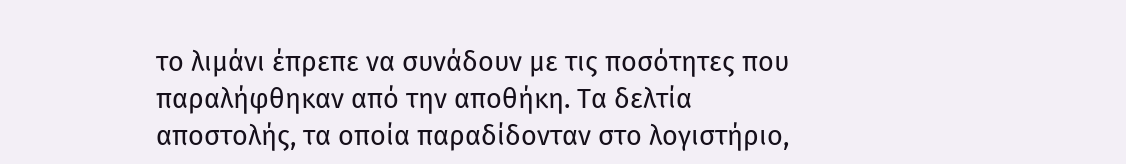το λιμάνι έπρεπε να συνάδουν με τις ποσότητες που παραλήφθηκαν από την αποθήκη. Τα δελτία αποστολής, τα οποία παραδίδονταν στο λογιστήριο,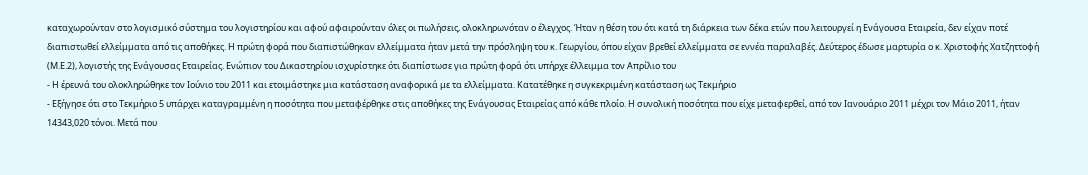καταχωρούνταν στο λογισμικό σύστημα του λογιστηρίου και αφού αφαιρούνταν όλες οι πωλήσεις, ολοκληρωνόταν ο έλεγχος. Ήταν η θέση του ότι κατά τη διάρκεια των δέκα ετών που λειτουργεί η Ενάγουσα Εταιρεία, δεν είχαν ποτέ διαπιστωθεί ελλείμματα από τις αποθήκες. Η πρώτη φορά που διαπιστώθηκαν ελλείμματα ήταν μετά την πρόσληψη του κ. Γεωργίου, όπου είχαν βρεθεί ελλείμματα σε εννέα παραλαβές. Δεύτερος έδωσε μαρτυρία ο κ. Χριστοφής Χατζηττοφή (Μ.Ε.2), λογιστής της Ενάγουσας Εταιρείας. Ενώπιον του Δικαστηρίου ισχυρίστηκε ότι διαπίστωσε για πρώτη φορά ότι υπήρχε έλλειμμα τον Απρίλιο του
- Η έρευνά του ολοκληρώθηκε τον Ιούνιο του 2011 και ετοιμάστηκε μια κατάσταση αναφορικά με τα ελλείμματα. Κατατέθηκε η συγκεκριμένη κατάσταση ως Τεκμήριο
- Εξήγησε ότι στο Τεκμήριο 5 υπάρχει καταγραμμένη η ποσότητα που μεταφέρθηκε στις αποθήκες της Ενάγουσας Εταιρείας από κάθε πλοίο. Η συνολική ποσότητα που είχε μεταφερθεί, από τον Ιανουάριο 2011 μέχρι τον Μάιο 2011, ήταν 14343,020 τόνοι. Μετά που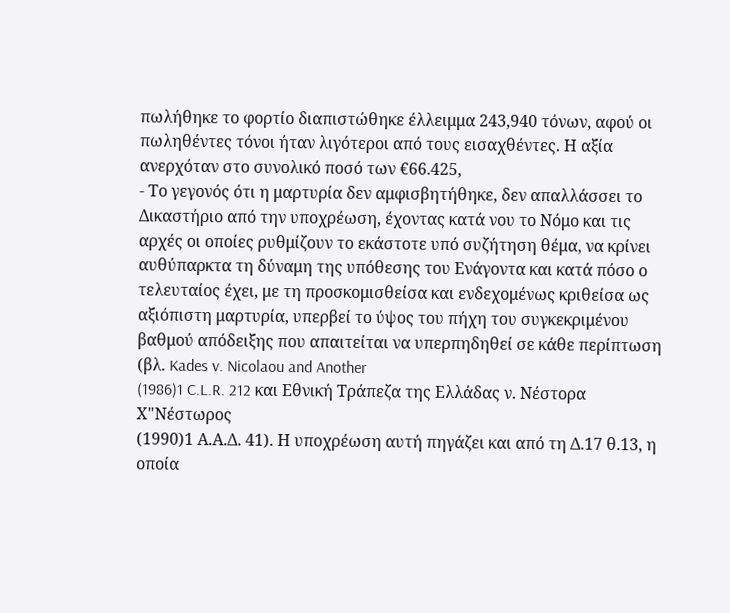πωλήθηκε το φορτίο διαπιστώθηκε έλλειμμα 243,940 τόνων, αφού οι πωληθέντες τόνοι ήταν λιγότεροι από τους εισαχθέντες. Η αξία ανερχόταν στο συνολικό ποσό των €66.425,
- Το γεγονός ότι η μαρτυρία δεν αμφισβητήθηκε, δεν απαλλάσσει το Δικαστήριο από την υποχρέωση, έχοντας κατά νου το Νόμο και τις αρχές οι οποίες ρυθμίζουν το εκάστοτε υπό συζήτηση θέμα, να κρίνει αυθύπαρκτα τη δύναμη της υπόθεσης του Ενάγοντα και κατά πόσο ο τελευταίος έχει, με τη προσκομισθείσα και ενδεχομένως κριθείσα ως αξιόπιστη μαρτυρία, υπερβεί το ύψος του πήχη του συγκεκριμένου βαθμού απόδειξης που απαιτείται να υπερπηδηθεί σε κάθε περίπτωση (βλ. Kades v. Nicolaou and Another
(1986)1 C.L.R. 212 και Εθνική Τράπεζα της Ελλάδας ν. Νέστορα Χ"Νέστωρος
(1990)1 Α.Α.Δ. 41). Η υποχρέωση αυτή πηγάζει και από τη Δ.17 θ.13, η οποία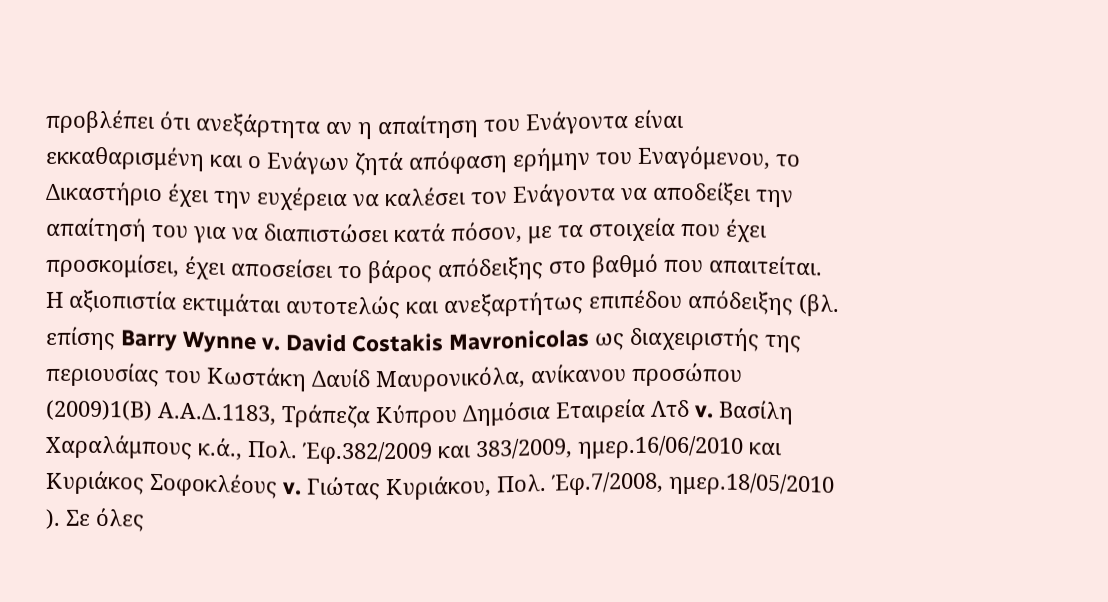προβλέπει ότι ανεξάρτητα αν η απαίτηση του Ενάγοντα είναι εκκαθαρισμένη και ο Ενάγων ζητά απόφαση ερήμην του Εναγόμενου, το Δικαστήριο έχει την ευχέρεια να καλέσει τον Ενάγοντα να αποδείξει την απαίτησή του για να διαπιστώσει κατά πόσον, με τα στοιχεία που έχει προσκομίσει, έχει αποσείσει το βάρος απόδειξης στο βαθμό που απαιτείται. Η αξιοπιστία εκτιμάται αυτοτελώς και ανεξαρτήτως επιπέδου απόδειξης (βλ. επίσης Barry Wynne v. David Costakis Mavronicolas ως διαχειριστής της περιουσίας του Κωστάκη Δαυίδ Μαυρονικόλα, ανίκανου προσώπου
(2009)1(Β) Α.Α.Δ.1183, Τράπεζα Κύπρου Δημόσια Εταιρεία Λτδ v. Βασίλη Χαραλάμπους κ.ά., Πολ. Έφ.382/2009 και 383/2009, ημερ.16/06/2010 και Κυριάκος Σοφοκλέους v. Γιώτας Κυριάκου, Πολ. Έφ.7/2008, ημερ.18/05/2010 ). Σε όλες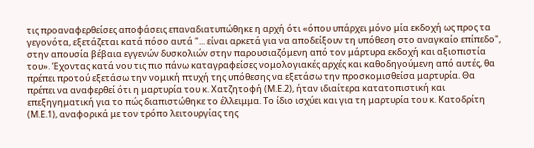τις προαναφερθείσες αποφάσεις επαναδιατυπώθηκε η αρχή ότι «όπου υπάρχει μόνο μία εκδοχή ως προς τα γεγονότα, εξετάζεται κατά πόσο αυτά "... είναι αρκετά για να αποδείξουν τη υπόθεση στο αναγκαίο επίπεδο", στην απουσία βέβαια εγγενών δυσκολιών στην παρουσιαζόμενη από τον μάρτυρα εκδοχή και αξιοπιστία του». Έχοντας κατά νου τις πιο πάνω καταγραφείσες νομολογιακές αρχές και καθοδηγούμενη από αυτές, θα πρέπει προτού εξετάσω την νομική πτυχή της υπόθεσης να εξετάσω την προσκομισθείσα μαρτυρία. Θα πρέπει να αναφερθεί ότι η μαρτυρία του κ. Χατζητοφή (Μ.Ε.2), ήταν ιδιαίτερα κατατοπιστική και επεξηγηματική για το πώς διαπιστώθηκε το έλλειμμα. Το ίδιο ισχύει και για τη μαρτυρία του κ. Κατοδρίτη (Μ.Ε.1), αναφορικά με τον τρόπο λειτουργίας της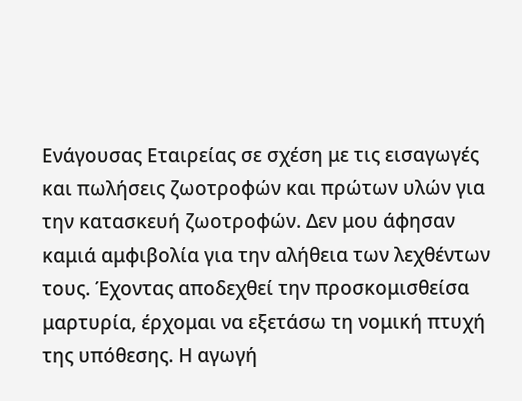Ενάγουσας Εταιρείας σε σχέση με τις εισαγωγές και πωλήσεις ζωοτροφών και πρώτων υλών για την κατασκευή ζωοτροφών. Δεν μου άφησαν καμιά αμφιβολία για την αλήθεια των λεχθέντων τους. Έχοντας αποδεχθεί την προσκομισθείσα μαρτυρία, έρχομαι να εξετάσω τη νομική πτυχή της υπόθεσης. Η αγωγή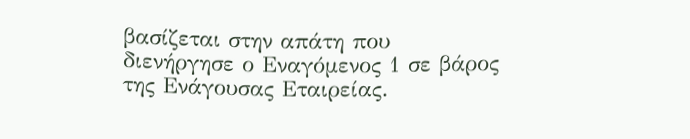βασίζεται στην απάτη που διενήργησε ο Εναγόμενος 1 σε βάρος της Ενάγουσας Εταιρείας.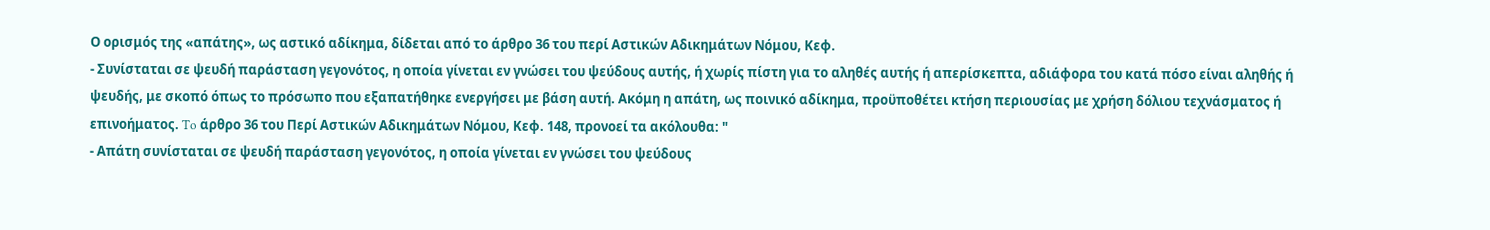Ο ορισμός της «απάτης», ως αστικό αδίκημα, δίδεται από το άρθρο 36 του περί Αστικών Αδικημάτων Νόμου, Κεφ.
- Συνίσταται σε ψευδή παράσταση γεγονότος, η οποία γίνεται εν γνώσει του ψεύδους αυτής, ή χωρίς πίστη για το αληθές αυτής ή απερίσκεπτα, αδιάφορα του κατά πόσο είναι αληθής ή ψευδής, με σκοπό όπως το πρόσωπο που εξαπατήθηκε ενεργήσει με βάση αυτή. Ακόμη η απάτη, ως ποινικό αδίκημα, προϋποθέτει κτήση περιουσίας με χρήση δόλιου τεχνάσματος ή επινοήματος. To άρθρο 36 του Περί Αστικών Αδικημάτων Νόμου, Κεφ. 148, προνοεί τα ακόλουθα: "
- Απάτη συνίσταται σε ψευδή παράσταση γεγονότος, η οποία γίνεται εν γνώσει του ψεύδους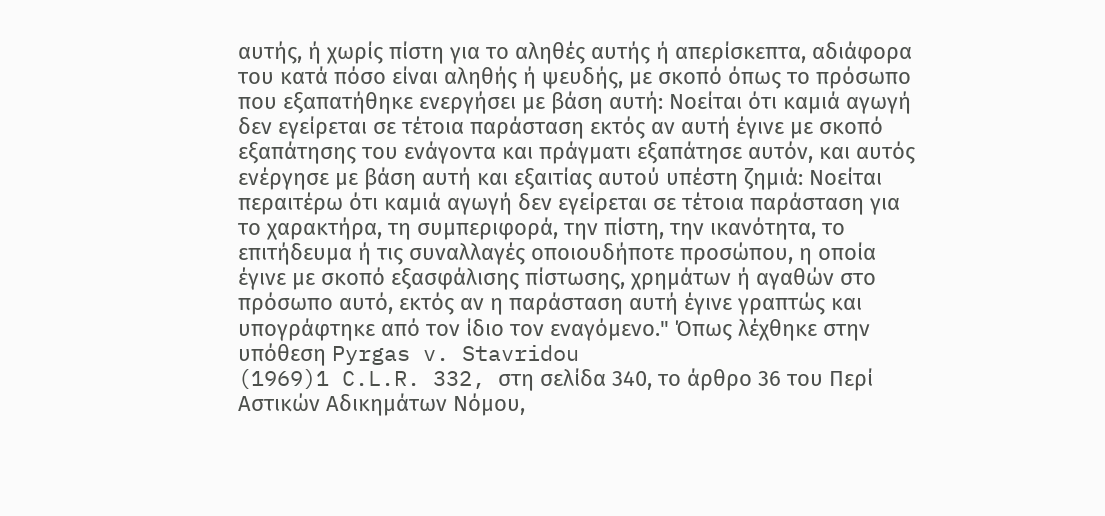αυτής, ή χωρίς πίστη για το αληθές αυτής ή απερίσκεπτα, αδιάφορα του κατά πόσο είναι αληθής ή ψευδής, με σκοπό όπως το πρόσωπο που εξαπατήθηκε ενεργήσει με βάση αυτή: Νοείται ότι καμιά αγωγή δεν εγείρεται σε τέτοια παράσταση εκτός αν αυτή έγινε με σκοπό εξαπάτησης του ενάγοντα και πράγματι εξαπάτησε αυτόν, και αυτός ενέργησε με βάση αυτή και εξαιτίας αυτού υπέστη ζημιά: Νοείται περαιτέρω ότι καμιά αγωγή δεν εγείρεται σε τέτοια παράσταση για το χαρακτήρα, τη συμπεριφορά, την πίστη, την ικανότητα, το επιτήδευμα ή τις συναλλαγές οποιουδήποτε προσώπου, η οποία έγινε με σκοπό εξασφάλισης πίστωσης, χρημάτων ή αγαθών στο πρόσωπο αυτό, εκτός αν η παράσταση αυτή έγινε γραπτώς και υπογράφτηκε από τον ίδιο τον εναγόμενο." Όπως λέχθηκε στην υπόθεση Pyrgas v. Stavridou
(1969)1 C.L.R. 332, στη σελίδα 340, το άρθρο 36 του Περί Αστικών Αδικημάτων Νόμου,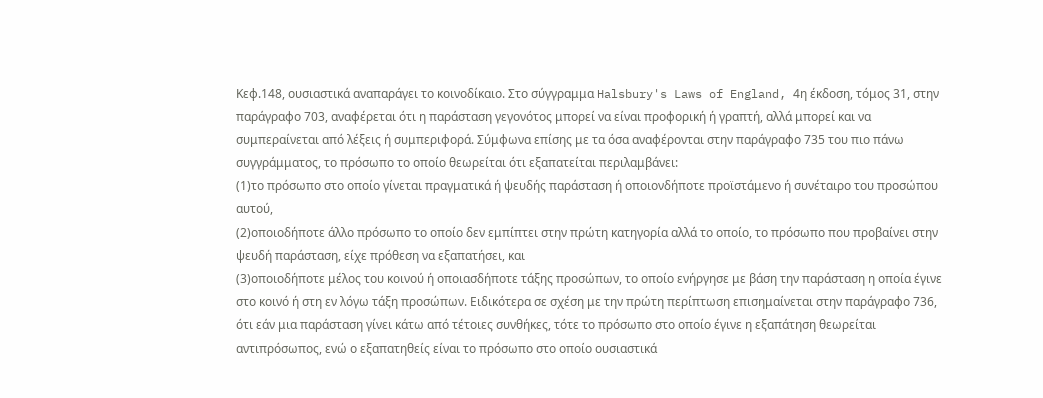Κεφ.148, ουσιαστικά αναπαράγει το κοινοδίκαιο. Στο σύγγραμμα Halsbury's Laws of England, 4η έκδοση, τόμος 31, στην παράγραφο 703, αναφέρεται ότι η παράσταση γεγονότος μπορεί να είναι προφορική ή γραπτή, αλλά μπορεί και να συμπεραίνεται από λέξεις ή συμπεριφορά. Σύμφωνα επίσης με τα όσα αναφέρονται στην παράγραφο 735 του πιο πάνω συγγράμματος, το πρόσωπο το οποίο θεωρείται ότι εξαπατείται περιλαμβάνει:
(1)το πρόσωπο στο οποίο γίνεται πραγματικά ή ψευδής παράσταση ή οποιονδήποτε προϊστάμενο ή συνέταιρο του προσώπου αυτού,
(2)οποιοδήποτε άλλο πρόσωπο το οποίο δεν εμπίπτει στην πρώτη κατηγορία αλλά το οποίο, το πρόσωπο που προβαίνει στην ψευδή παράσταση, είχε πρόθεση να εξαπατήσει, και
(3)οποιοδήποτε μέλος του κοινού ή οποιασδήποτε τάξης προσώπων, το οποίο ενήργησε με βάση την παράσταση η οποία έγινε στο κοινό ή στη εν λόγω τάξη προσώπων. Ειδικότερα σε σχέση με την πρώτη περίπτωση επισημαίνεται στην παράγραφο 736, ότι εάν μια παράσταση γίνει κάτω από τέτοιες συνθήκες, τότε το πρόσωπο στο οποίο έγινε η εξαπάτηση θεωρείται αντιπρόσωπος, ενώ ο εξαπατηθείς είναι το πρόσωπο στο οποίο ουσιαστικά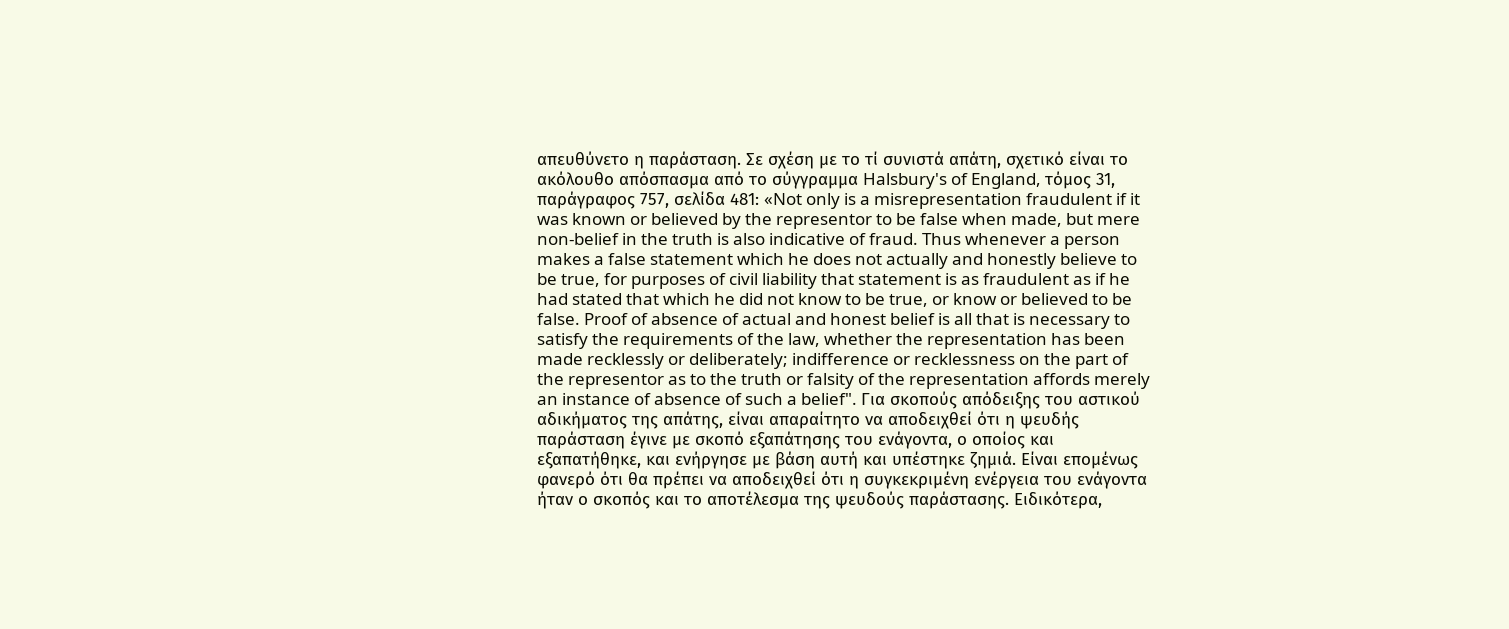απευθύνετο η παράσταση. Σε σχέση με το τί συνιστά απάτη, σχετικό είναι το ακόλουθο απόσπασμα από το σύγγραμμα Halsbury's of England, τόμος 31, παράγραφος 757, σελίδα 481: «Not only is a misrepresentation fraudulent if it was known or believed by the representor to be false when made, but mere non-belief in the truth is also indicative of fraud. Thus whenever a person makes a false statement which he does not actually and honestly believe to be true, for purposes of civil liability that statement is as fraudulent as if he had stated that which he did not know to be true, or know or believed to be false. Proof of absence of actual and honest belief is all that is necessary to satisfy the requirements of the law, whether the representation has been made recklessly or deliberately; indifference or recklessness on the part of the representor as to the truth or falsity of the representation affords merely an instance of absence of such a belief". Για σκοπούς απόδειξης του αστικού αδικήματος της απάτης, είναι απαραίτητο να αποδειχθεί ότι η ψευδής παράσταση έγινε με σκοπό εξαπάτησης του ενάγοντα, ο οποίος και εξαπατήθηκε, και ενήργησε με βάση αυτή και υπέστηκε ζημιά. Είναι επομένως φανερό ότι θα πρέπει να αποδειχθεί ότι η συγκεκριμένη ενέργεια του ενάγοντα ήταν ο σκοπός και το αποτέλεσμα της ψευδούς παράστασης. Ειδικότερα,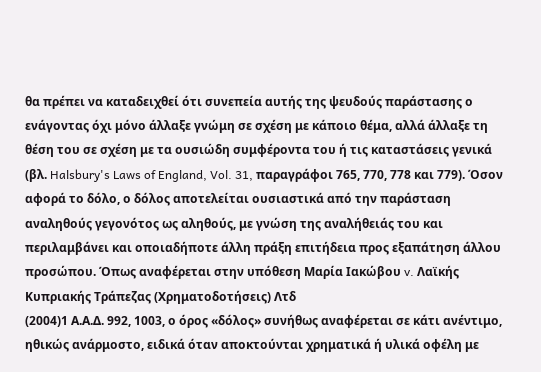θα πρέπει να καταδειχθεί ότι συνεπεία αυτής της ψευδούς παράστασης ο ενάγοντας όχι μόνο άλλαξε γνώμη σε σχέση με κάποιο θέμα, αλλά άλλαξε τη θέση του σε σχέση με τα ουσιώδη συμφέροντα του ή τις καταστάσεις γενικά (βλ. Halsbury's Laws of England, Vol. 31, παραγράφοι 765, 770, 778 και 779). Όσον αφορά το δόλο, ο δόλος αποτελείται ουσιαστικά από την παράσταση αναληθούς γεγονότος ως αληθούς, με γνώση της αναλήθειάς του και περιλαμβάνει και οποιαδήποτε άλλη πράξη επιτήδεια προς εξαπάτηση άλλου προσώπου. Όπως αναφέρεται στην υπόθεση Μαρία Ιακώβου v. Λαϊκής Κυπριακής Τράπεζας (Χρηματοδοτήσεις) Λτδ
(2004)1 Α.Α.Δ. 992, 1003, ο όρος «δόλος» συνήθως αναφέρεται σε κάτι ανέντιμο, ηθικώς ανάρμοστο, ειδικά όταν αποκτούνται χρηματικά ή υλικά οφέλη με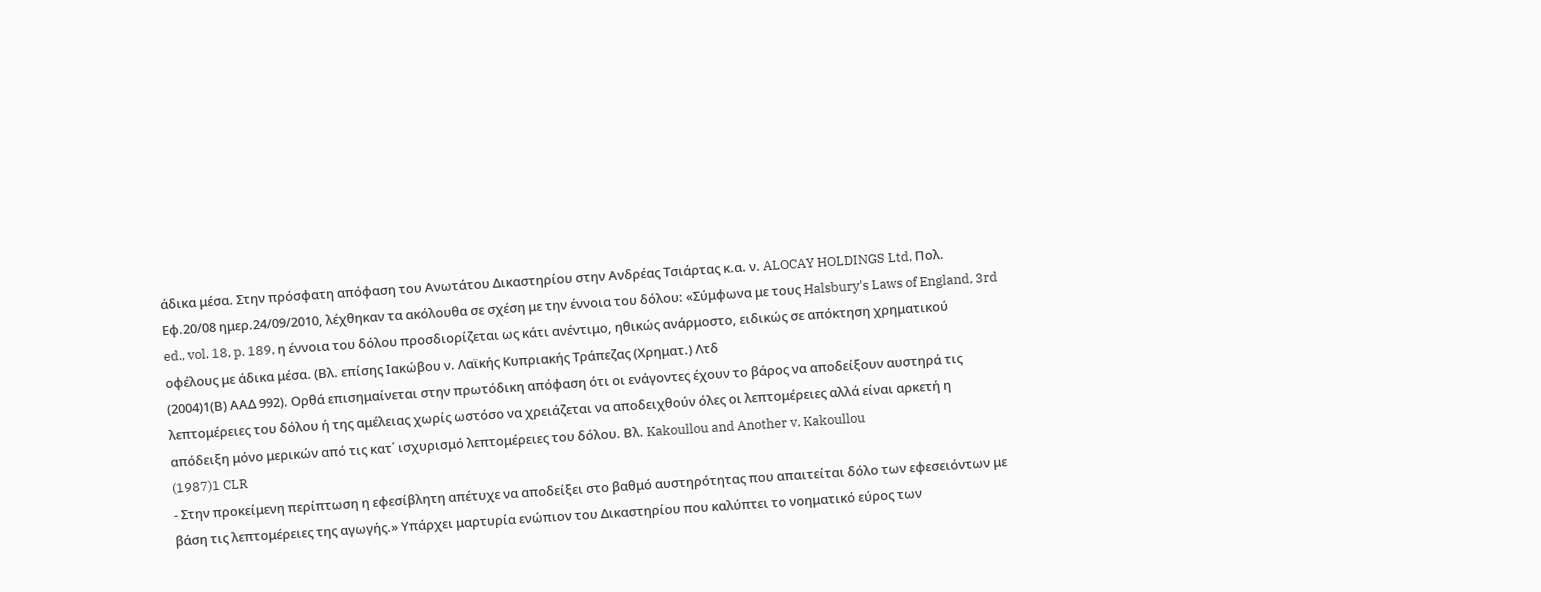άδικα μέσα. Στην πρόσφατη απόφαση του Ανωτάτου Δικαστηρίου στην Ανδρέας Τσιάρτας κ.α. ν. ALOCAY HOLDINGS Ltd, Πολ. Εφ.20/08 ημερ.24/09/2010, λέχθηκαν τα ακόλουθα σε σχέση με την έννοια του δόλου: «Σύμφωνα με τους Halsbury's Laws of England, 3rd ed., vol. 18, p. 189, η έννοια του δόλου προσδιορίζεται ως κάτι ανέντιμο, ηθικώς ανάρμοστο, ειδικώς σε απόκτηση χρηματικού οφέλους με άδικα μέσα. (Βλ. επίσης Ιακώβου ν. Λαϊκής Κυπριακής Τράπεζας (Χρηματ.) Λτδ
(2004)1(Β) ΑΑΔ 992). Ορθά επισημαίνεται στην πρωτόδικη απόφαση ότι οι ενάγοντες έχουν το βάρος να αποδείξουν αυστηρά τις λεπτομέρειες του δόλου ή της αμέλειας χωρίς ωστόσο να χρειάζεται να αποδειχθούν όλες οι λεπτομέρειες αλλά είναι αρκετή η απόδειξη μόνο μερικών από τις κατ΄ ισχυρισμό λεπτομέρειες του δόλου. Βλ. Kakoullou and Another v. Kakoullou
(1987)1 CLR
- Στην προκείμενη περίπτωση η εφεσίβλητη απέτυχε να αποδείξει στο βαθμό αυστηρότητας που απαιτείται δόλο των εφεσειόντων με βάση τις λεπτομέρειες της αγωγής.» Υπάρχει μαρτυρία ενώπιον του Δικαστηρίου που καλύπτει το νοηματικό εύρος των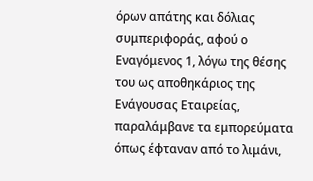όρων απάτης και δόλιας συμπεριφοράς, αφού ο Εναγόμενος 1, λόγω της θέσης του ως αποθηκάριος της Ενάγουσας Εταιρείας, παραλάμβανε τα εμπορεύματα όπως έφταναν από το λιμάνι,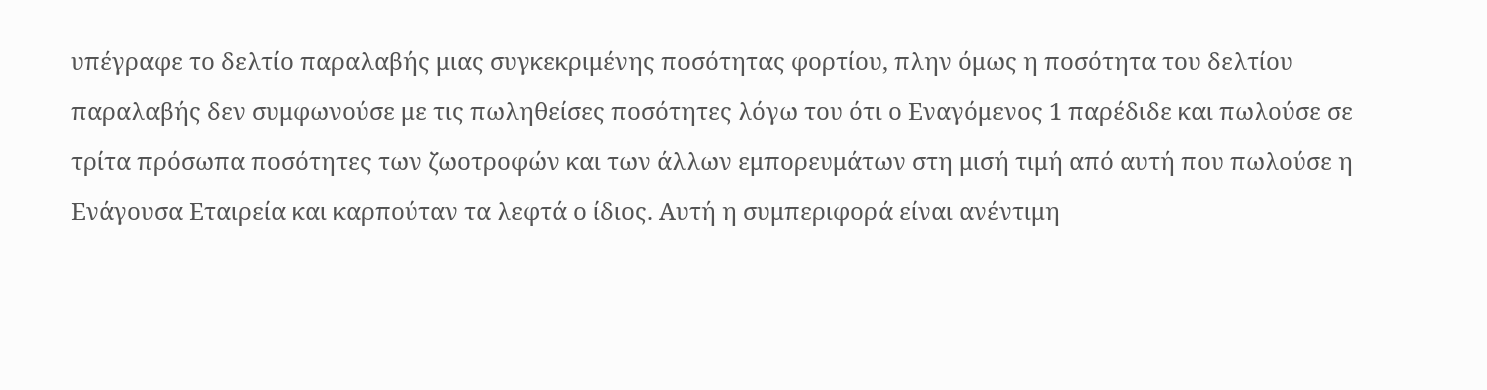υπέγραφε το δελτίο παραλαβής μιας συγκεκριμένης ποσότητας φορτίου, πλην όμως η ποσότητα του δελτίου παραλαβής δεν συμφωνούσε με τις πωληθείσες ποσότητες λόγω του ότι ο Εναγόμενος 1 παρέδιδε και πωλούσε σε τρίτα πρόσωπα ποσότητες των ζωοτροφών και των άλλων εμπορευμάτων στη μισή τιμή από αυτή που πωλούσε η Ενάγουσα Εταιρεία και καρπούταν τα λεφτά ο ίδιος. Αυτή η συμπεριφορά είναι ανέντιμη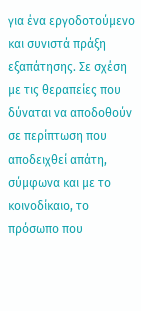για ένα εργοδοτούμενο και συνιστά πράξη εξαπάτησης. Σε σχέση με τις θεραπείες που δύναται να αποδοθούν σε περίπτωση που αποδειχθεί απάτη, σύμφωνα και με το κοινοδίκαιο, το πρόσωπο που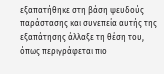εξαπατήθηκε στη βάση ψευδούς παράστασης και συνεπεία αυτής της εξαπάτησης άλλαξε τη θέση του, όπως περιγράφεται πιο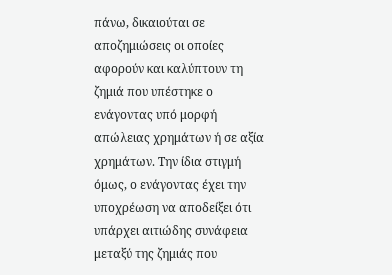πάνω, δικαιούται σε αποζημιώσεις οι οποίες αφορούν και καλύπτουν τη ζημιά που υπέστηκε ο ενάγοντας υπό μορφή απώλειας χρημάτων ή σε αξία χρημάτων. Την ίδια στιγμή όμως, ο ενάγοντας έχει την υποχρέωση να αποδείξει ότι υπάρχει αιτιώδης συνάφεια μεταξύ της ζημιάς που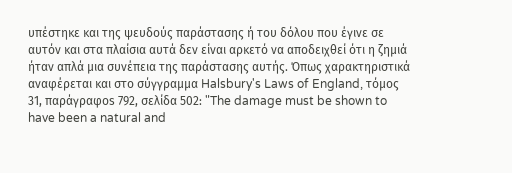υπέστηκε και της ψευδούς παράστασης ή του δόλου που έγινε σε αυτόν και στα πλαίσια αυτά δεν είναι αρκετό να αποδειχθεί ότι η ζημιά ήταν απλά μια συνέπεια της παράστασης αυτής. Όπως χαρακτηριστικά αναφέρεται και στο σύγγραμμα Halsbury's Laws of England, τόμος 31, παράγραφοs 792, σελίδα 502: "The damage must be shown to have been a natural and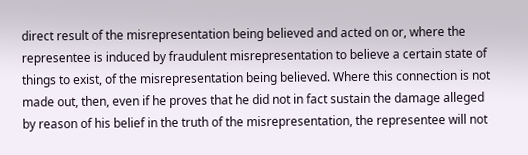direct result of the misrepresentation being believed and acted on or, where the representee is induced by fraudulent misrepresentation to believe a certain state of things to exist, of the misrepresentation being believed. Where this connection is not made out, then, even if he proves that he did not in fact sustain the damage alleged by reason of his belief in the truth of the misrepresentation, the representee will not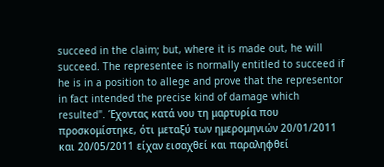succeed in the claim; but, where it is made out, he will succeed. The representee is normally entitled to succeed if he is in a position to allege and prove that the representor in fact intended the precise kind of damage which resulted". Έχοντας κατά νου τη μαρτυρία που προσκομίστηκε, ότι μεταξύ των ημερομηνιών 20/01/2011 και 20/05/2011 είχαν εισαχθεί και παραληφθεί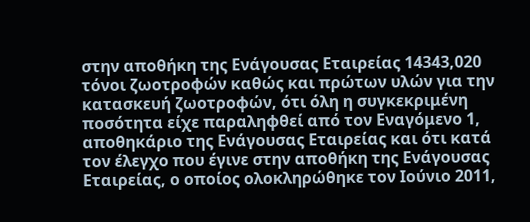στην αποθήκη της Ενάγουσας Εταιρείας 14343,020 τόνοι ζωοτροφών καθώς και πρώτων υλών για την κατασκευή ζωοτροφών, ότι όλη η συγκεκριμένη ποσότητα είχε παραληφθεί από τον Εναγόμενο 1, αποθηκάριο της Ενάγουσας Εταιρείας και ότι κατά τον έλεγχο που έγινε στην αποθήκη της Ενάγουσας Εταιρείας, ο οποίος ολοκληρώθηκε τον Ιούνιο 2011,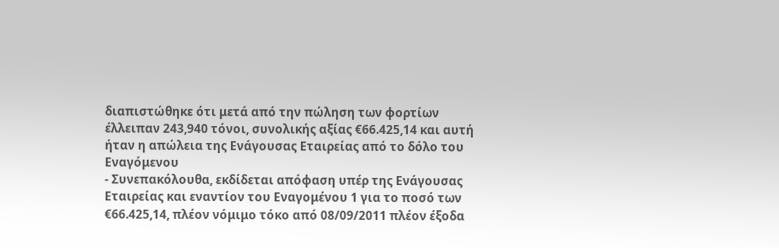διαπιστώθηκε ότι μετά από την πώληση των φορτίων έλλειπαν 243,940 τόνοι, συνολικής αξίας €66.425,14 και αυτή ήταν η απώλεια της Ενάγουσας Εταιρείας από το δόλο του Εναγόμενου
- Συνεπακόλουθα, εκδίδεται απόφαση υπέρ της Ενάγουσας Εταιρείας και εναντίον του Εναγομένου 1 για το ποσό των €66.425,14, πλέον νόμιμο τόκο από 08/09/2011 πλέον έξοδα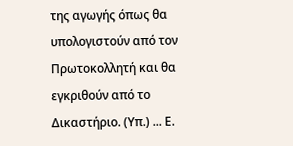της αγωγής όπως θα υπολογιστούν από τον Πρωτοκολλητή και θα εγκριθούν από το Δικαστήριο. (Υπ.) ... Ε.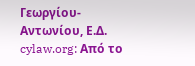Γεωργίου-Αντωνίου, Ε.Δ. cylaw.org: Από το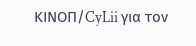ΚΙΝOΠ/CyLii για τον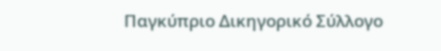Παγκύπριο Δικηγορικό Σύλλογο